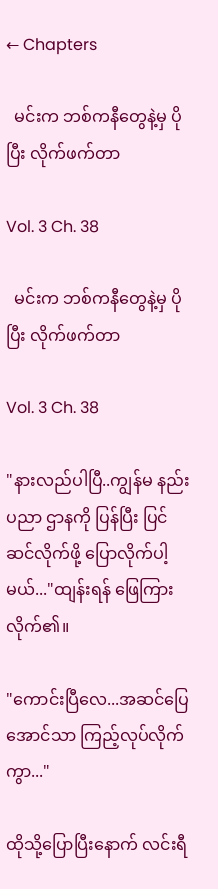← Chapters

  မင်းက ဘစ်ကနီတွေနဲ့မှ ပိုပြီး လိုက်ဖက်တာ

Vol. 3 Ch. 38

  မင်းက ဘစ်ကနီတွေနဲ့မှ ပိုပြီး လိုက်ဖက်တာ

Vol. 3 Ch. 38

"နားလည်ပါပြီ..ကျွန်မ နည်းပညာ ဌာနကို ပြန်ပြီး ပြင်ဆင်လိုက်ဖို့ ပြောလိုက်ပါ့မယ်..."ထျန်းရန် ဖြေကြားလိုက်၏။

"ကောင်းပြီလေ...အဆင်ပြေအောင်သာ ကြည့်လုပ်လိုက်ကွာ..."

ထိုသို့ပြောပြီးနောက် လင်းရီ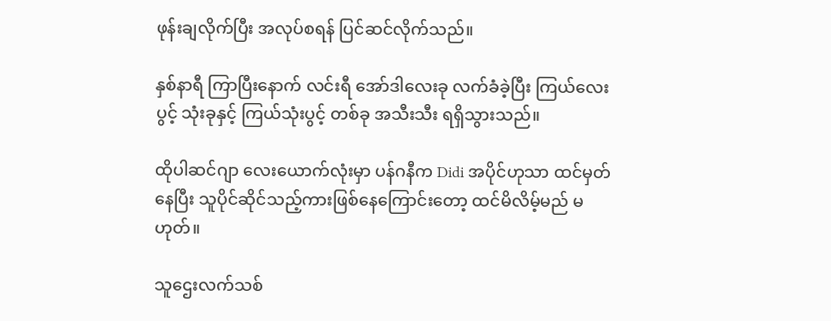ဖုန်းချလိုက်ပြီး အလုပ်စရန် ပြင်ဆင်လိုက်သည်။

နှစ်နာရီ ကြာပြီးနောက် လင်းရီ အော်ဒါလေးခု လက်ခံခဲ့ပြီး ကြယ်လေးပွင့် သုံးခုနှင့် ကြယ်သုံးပွင့် တစ်ခု အသီးသီး ရရှိသွားသည်။

ထိုပါဆင်ဂျာ လေးယောက်လုံးမှာ ပန်ဂနီက Didi အပိုင်ဟုသာ ထင်မှတ်နေပြီး သူပိုင်ဆိုင်သည့်ကားဖြစ်နေကြောင်းတော့ ထင်မိလိမ့်မည် မဟုတ်။

သူဌေးလက်သစ်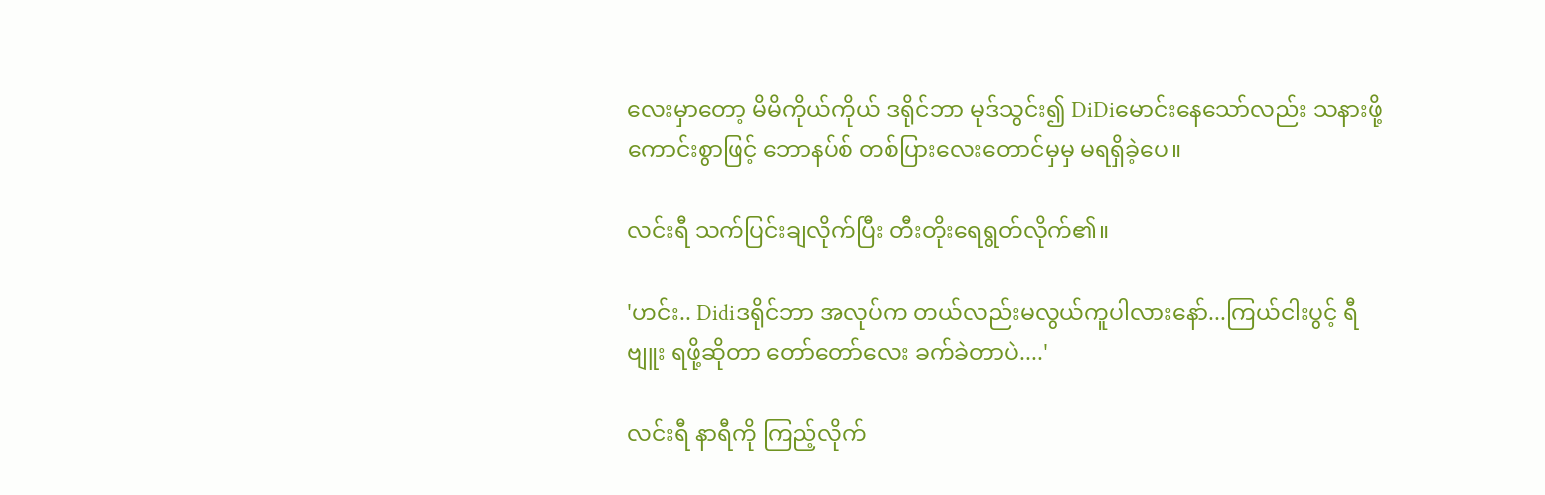လေးမှာတော့ မိမိကိုယ်ကိုယ် ဒရိုင်ဘာ မုဒ်သွင်း၍ DiDiမောင်းနေသော်လည်း သနားဖို့ကောင်းစွာဖြင့် ဘောနပ်စ် တစ်ပြားလေးတောင်မှမှ မရရှိခဲ့ပေ။

လင်းရီ သက်ပြင်းချလိုက်ပြီး တီးတိုးရေရွတ်လိုက်၏။

'ဟင်း.. Didiဒရိုင်ဘာ အလုပ်က တယ်လည်းမလွယ်ကူပါလားနော်...ကြယ်ငါးပွင့် ရီဗျူး ရဖို့ဆိုတာ တော်တော်လေး ခက်ခဲတာပဲ....'

လင်းရီ နာရီကို ကြည့်လိုက်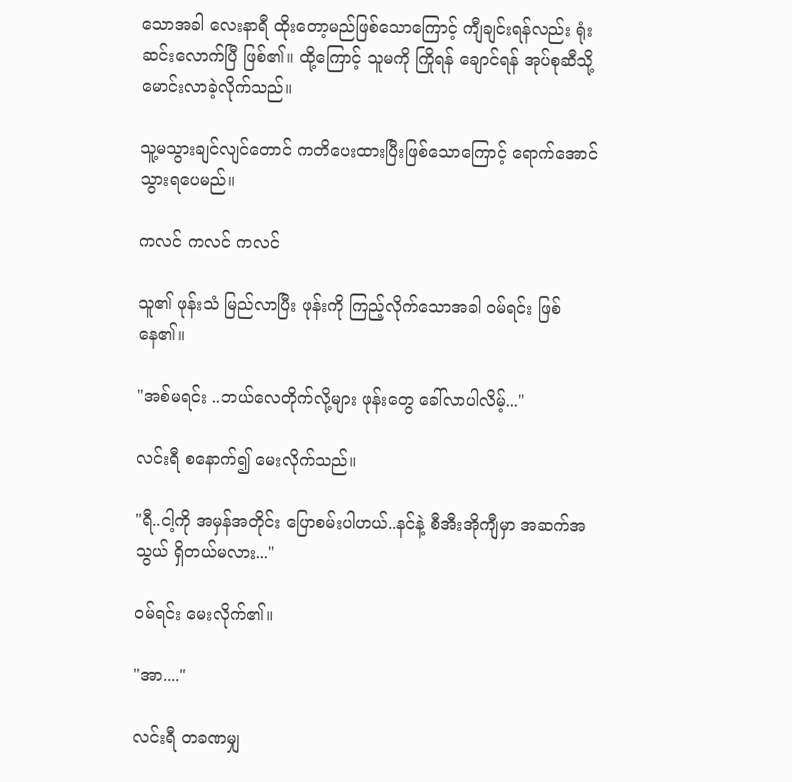သောအခါ လေးနာရီ ထိုးတော့မည်ဖြစ်သောကြောင့် ကျီချင်းရန်လည်း ရုံးဆင်းလောက်ပြီ ဖြစ်၏။ ထို့ကြောင့် သူမကို ကြိုရန် ချောင်ရန် အုပ်စုဆီသို့ မောင်းလာခဲ့လိုက်သည်။

သူ့မသွားချင်လျင်တောင် ကတိပေးထားပြီးဖြစ်သောကြောင့် ရောက်အောင် သွားရပေမည်။

ကလင် ကလင် ကလင်

သူ၏ ဖုန်းသံ မြည်လာပြီး ဖုန်းကို ကြည့်လိုက်သောအခါ ၀မ်ရင်း ဖြစ်နေ၏။

"အစ်မရင်း ..ဘယ်လေတိုက်လို့များ ‌ဖုန်းတွေ ခေါ်လာပါလိမ့်..."

လင်းရီ စနောက်၍ မေးလိုက်သည်။

"ရီ..ငါ့ကို အမှန်အတိုင်း ပြောစမ်းပါဟယ်..နင်နဲ့ စီအီးအိုကျီမှာ အဆက်အသွယ် ရှိတယ်မလား..."

၀မ်ရင်း မေးလိုက်၏။

"အာ...."

လင်းရီ တခဏမျှ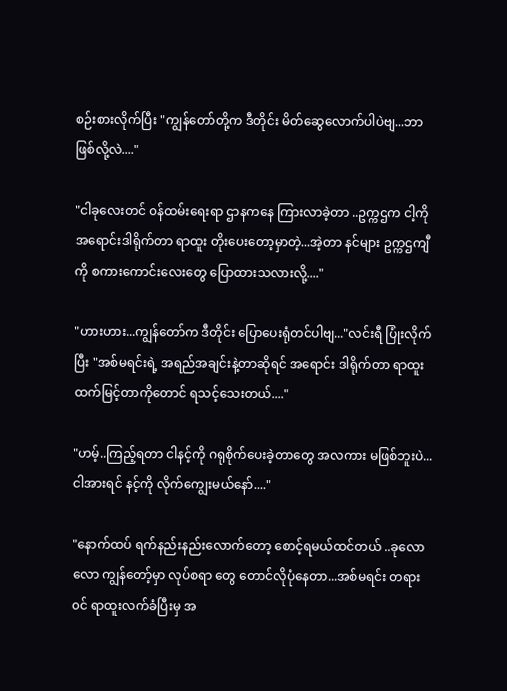စဉ်းစားလိုက်ပြီး "ကျွန်တော်တို့က ဒီ‌တိုင်း မိတ်ဆွေလောက်ပါပဲဗျ...ဘာဖြစ်လို့လဲ...."

"ငါခုလေးတင် ၀န်ထမ်းရေးရာ ဌာနကနေ ကြားလာခဲ့တာ ..ဥက္ကဌက ငါ့ကို အရောင်းဒါရိုက်တာ ရာထူး တိုးပေးတော့မှာတဲ့...အဲ့တာ နင်များ ဥက္ကဌကျီကို စကားကောင်းလေးတွေ ပြောထားသလားလို့...."

"ဟားဟား...ကျွန်တော်က ဒီတိုင်း ပြောပေးရုံတင်ပါဗျ..."လင်းရီ ပြုံးလိုက်ပြီး "အစ်မရင်းရဲ့ အရည်အချင်းနဲ့တာဆိုရင် အရောင်း ဒါရိုက်တာ ရာထူးထက်မြင့်တာကိုတောင် ရ‌သင့်သေးတယ်...."

"ဟမ့်..ကြည့်ရတာ ငါနင့်ကို ဂရုစိုက်ပေးခဲ့တာတွေ အလကား မဖြစ်ဘူးပဲ...ငါအားရင် နင့်ကို လိုက်ကျွေးမယ်နော်...."

"နောက်ထပ် ရက်နည်းနည်းလောက်တော့ စောင့်ရမယ်ထင်တယ် ..ခုလောလော ကျွန်တော့်မှာ လုပ်စရာ တွေ တောင်‌လိုပုံနေတာ...အစ်မရင်း တရား၀င် ရာထူးလက်ခံပြီးမှ အ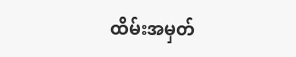ထိမ်းအမှတ်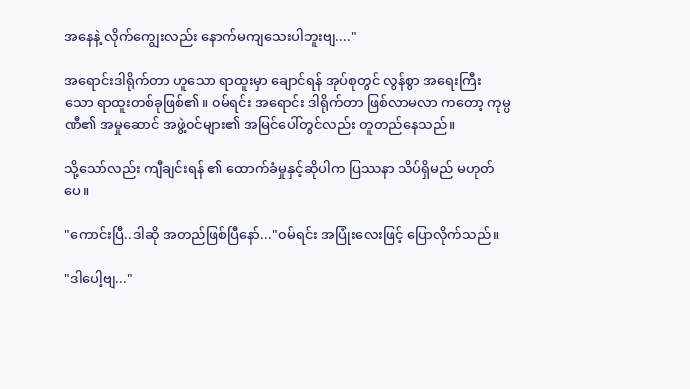အနေနဲ့ လိုက်ကျွေးလည်း နောက်မကျသေးပါဘူးဗျ...."

အရောင်းဒါရိုက်တာ ဟူသော ရာထူးမှာ ချောင်ရန် အုပ်စုတွင် လွန်စွာ အရေးကြီးသော ‌ရာထူးတစ်ခုဖြစ်၏။ ၀မ်ရင်း အရောင်း ဒါရိုက်တာ ဖြစ်လာမလာ ကတော့ ကုမ္ပဏီ၏ အမှုဆောင် အဖွဲ့၀င်များ၏ အမြင်ပေါ်တွင်လည်း တူတည်နေသည်။

သို့သော်လည်း ကျီချင်းရန် ၏ ထောက်ခံမှုနှင့်ဆိုပါက ပြဿနာ သိပ်ရှိမည် မဟုတ်ပေ။

"ကောင်းပြီ..ဒါဆို အတည်ဖြစ်ပြီနော်..."၀မ်ရင်း အပြုံးလေးဖြင့် ပြောလိုက်သည်။

"ဒါပေါ့ဗျ..."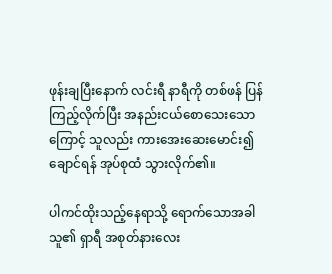ဖုန်းချပြီးနောက် လင်းရီ နာရီကို တစ်ဖန် ပြန်ကြည့်လိုက်ပြီး အနည်းငယ်စောသေးသောကြောင့် သူလည်း ကားအေးဆေးမောင်း၍ ချောင်ရန် အုပ်စုထံ သွားလိုက်၏။

ပါကင်ထိုးသည့်နေရာသို့ ရောက်သောအခါ သူ၏ ရှာရီ အစုတ်နားလေး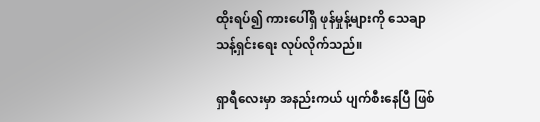ထိုးရပ်၍ ကားပေါ်ရှိ ဖုန်မှုန့်များကို သေချာ သန့်ရှင်းရေး လုပ်လိုက်သည်။

ရှာရီလေးမှာ အနည်းကယ် ပျက်စီးနေပြီ ဖြစ်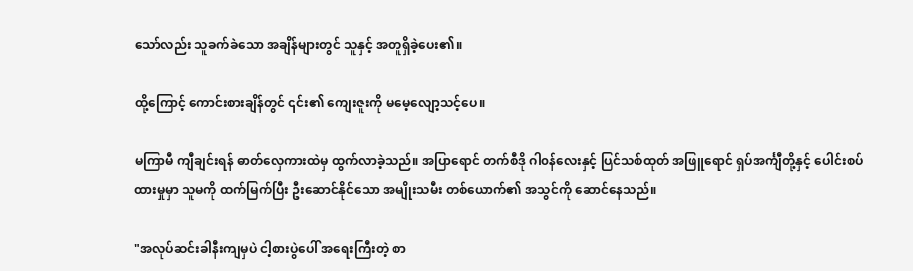သော်လည်း သူခက်ခဲသော အချိန်များတွင် သူနှင့် အတူရှိ‌ခဲ့ပေး၏။

ထို့ကြောင့် ကောင်းစားချိန်တွင် ၎င်း၏ ကျေးဇူးကို မမေ့လျော့သင့်ပေ။

မကြာမီ ကျီချင်းရန် ဓာတ်လှေကားထဲမှ ထွက်လာခဲ့သည်။ အပြာရောင် တက်စီဒို ဂါ၀န်လေးနှင့် ပြင်သစ်ထုတ် အဖြူရောင် ရှပ်အင်္ကျီတို့နှင့် ပေါင်းစပ်ထားမှုမှာ သူမကို ထက်မြက်ပြီး ဦးဆောင်နိုင်သော အမျိုးသမီး တစ်ယောက်၏ အသွင်ကို ဆောင်နေသည်။

"အလုပ်ဆင်းခါနီးကျမှပဲ ငါ့စားပွဲပေါ် အရေးကြီးတဲ့ စာ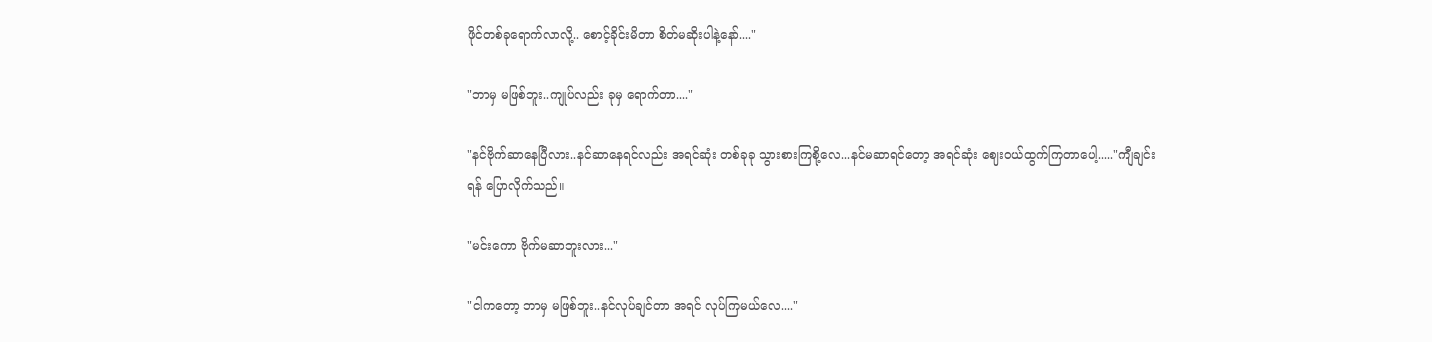ဖိုင်တစ်ခုရောက်လာလို့.. စောင့်ခိုင်းမိတာ စိတ်မဆိုးပါနဲ့နော်...."

"ဘာမှ မဖြစ်ဘူး..ကျုပ်လည်း ခုမှ ရောက်တာ...."

"နင်ဗိုက်ဆာနေပြီလား..နင်ဆာနေရင်လည်း အရင်ဆုံး တစ်ခုခု သွားစားကြစို့လေ...နင်မဆာရင်တော့ အရင်ဆုံး ဈေး၀ယ်ထွက်ကြတာပေါ့....."ကျီချင်းရန် ပြောလိုက်သည်။

"မင်းကော ဗိုက်မဆာဘူးလား..."

"ငါကတော့ ဘာမှ မဖြစ်ဘူး..နင်လုပ်ချင်တာ အရင် လုပ်ကြမယ်လေ...."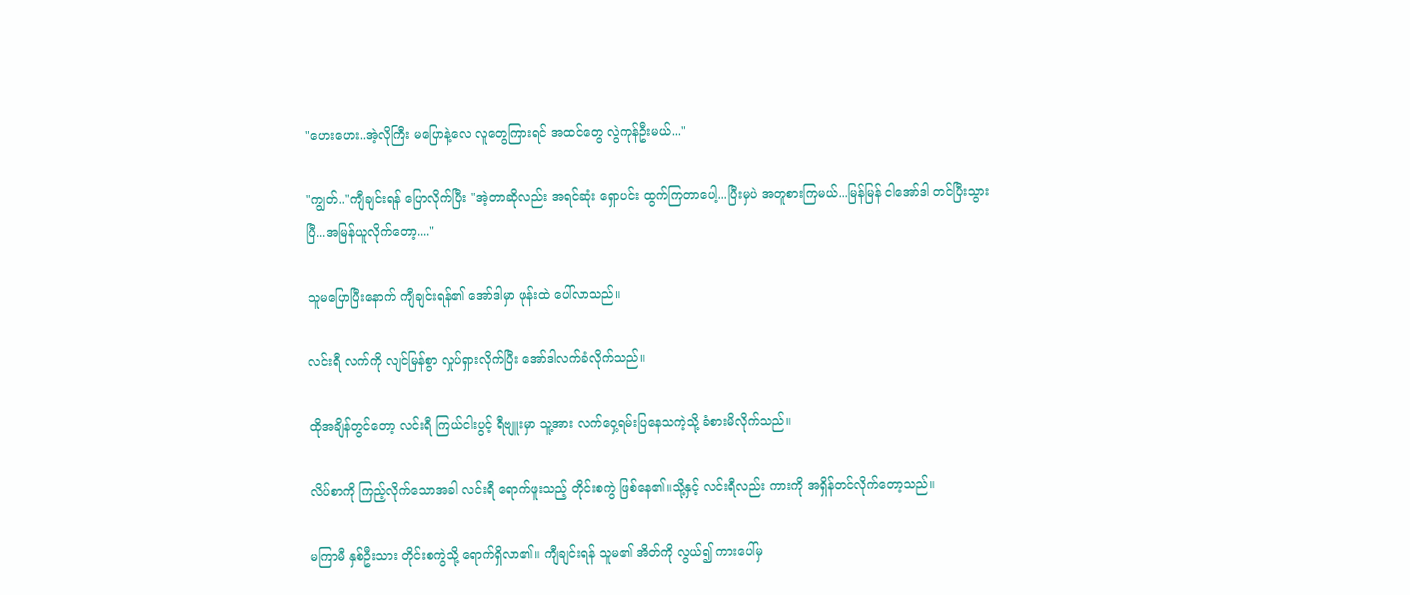"ဟေးဟေး..အဲ့လိုကြီး ‌မပြောနဲ့လေ လူတွေကြားရင် အထင်တွေ လွဲကုန်ဦးမယ်..."

"ကျွတ်.."ကျီချင်းရန် ပြောလိုက်ပြီး "အဲ့တာဆိုလည်း အရင်ဆုံး ရှောပင်း ထွက်ကြတာပေါ့...ပြီးမှပဲ အတူစားကြမယ်...မြန်မြန် ငါအော်ဒါ တင်ပြီးသွားပြီ...အမြန်ယူလိုက်တော့...."

သူမပြောပြီးနောက် ကျီချင်းရန်၏ အော်ဒါမှာ ဖုန်းထဲ ပေါ်လာသည်။

လင်းရီ လက်ကို လျင်မြန်စွာ လှုပ်ရှားလိုက်ပြီး အော်ဒါလက်ခံလိုက်သည်။

ထိုအချိန်တွင်တော့ လင်းရီ ကြယ်ငါးပွင့် ရီဗျူးမှာ သူ့အား လက်ဝှေ့ရမ်းပြနေသကဲ့သို့ ခံစားမိလိုက်သည်။

လိပ်စာကို ကြည့်လိုက်သောအခါ လင်းရီ ရောက်ဖူးသည့် တိုင်းစကွဲ ဖြစ်နေ၏။သို့နှင့် လင်းရီလည်း ကားကို အရှိန်တင်လိုက်တော့သည်။

မကြာမီ နှစ်ဦးသား တိုင်းစကွဲသို့ ရောက်ရှိလာ၏။ ကျီချင်းရန် သူမ၏ အိတ်ကို လွယ်၍ ကားပေါ်မှ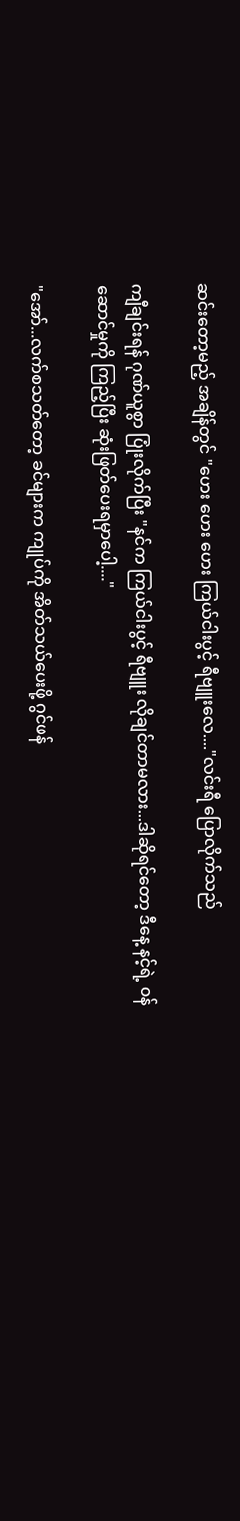ဆင်းတော့မည့် အချိန်တွင် "ဟေး ဟေး ဟေး ကြယ်ငါးပွင့် ရီဗျူးလေ...."လင်းရီ ပြောလိုက်သည်

ကျီချင်းရန် ဂုဏ်ယူစွာ ပြုံးလိုက်ပြီး "နင်က ကြယ်ငါးပွင့် ရီဗျူး လိုချင်တာမလား...ဒါဆိုရင်တော့ ဒီနေ့ နင့်ရဲ့ ၀န်ဆောင်မှုကို ကြည့်ပြီး ဆုံးဖြတ်ပေးရမှာပေါ့...."

"အော်...လက်စသတ်တော့ ခင်များက ကျုပ်ကို အိတ်သယ်ပေးဖို့ ဂွင်ဖန်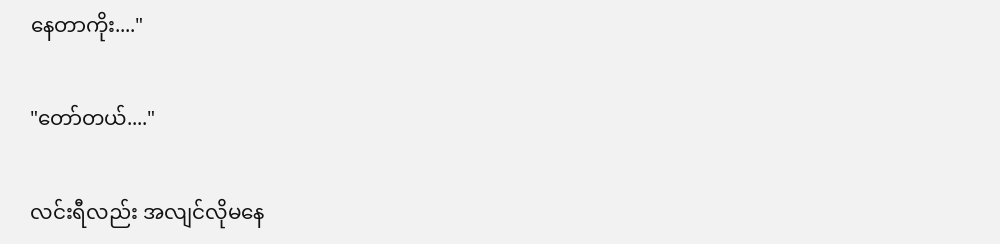နေတာကိုး...."

"တော်တယ်...."

လင်းရီလည်း အလျင်လိုမနေ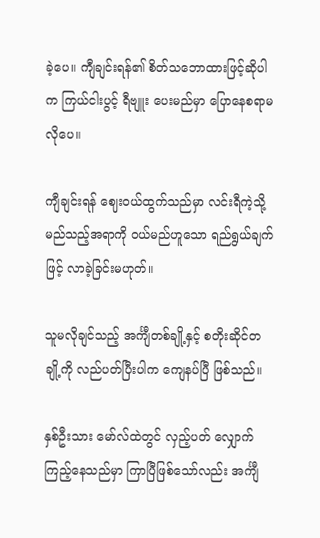ခဲ့ပေ။ ကျီချင်းရန်၏ စိတ်သဘောထားဖြင့်ဆိုပါက ကြယ်ငါးပွင့် ရီဗျူး ပေးမည်မှာ ပြောနေစရာမလိုပေ။

ကျီချင်းရန် ဈေး၀ယ်ထွက်သည်မှာ လင်းရီကဲ့သို့ မည်သည့်အရာကို ၀ယ်မည်ဟူသော ရည်ရွယ်ချက်ဖြင့် လာခဲ့ခြင်းမဟုတ်။

သူမလိုချင်သည့် အင်္ကျီတစ်ချို့နှင့် စတိုးဆိုင်တချို့ကို လည်ပတ်ပြီးပါက ကျေနပ်ပြီ ဖြစ်သည်။

နှစ်ဦးသား မော်လ်ထဲတွင် လှည့်ပတ် လျှောက်ကြည့်နေသည်မှာ ကြာပြီဖြစ်သော်လည်း အင်္ကျီ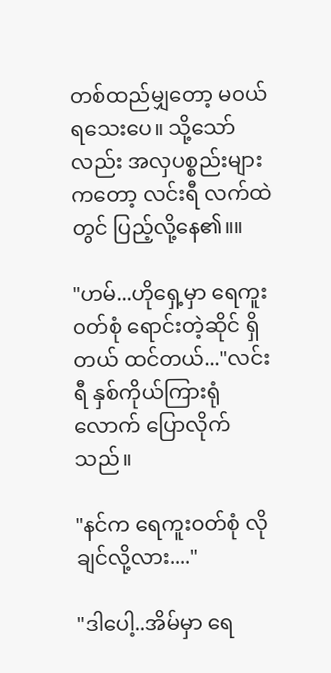တစ်ထည်မျှတော့ မ၀ယ်ရသေးပေ။ သို့သော်လည်း အလှပစ္စည်းများကတော့ လင်းရီ လက်‌ထဲတွင် ပြည့်လို့နေ၏။။

"ဟမ်...ဟိုရှေ့မှာ ရေကူး၀တ်စုံ ရောင်းတဲ့ဆိုင် ရှိတယ် ထင်တယ်..."လင်းရီ နှစ်ကိုယ်ကြားရုံလောက် ပြောလိုက်သည်။

"နင်က ရေကူး၀တ်စုံ လိုချင်လို့လား...."

"ဒါပေါ့..အိမ်မှာ ရေ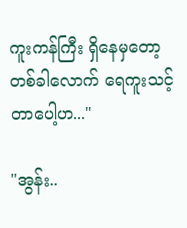ကူးကန်ကြီး ရှိနေမှတော့ တစ်ခါလောက် ရေကူးသင့်တာပေါ့ဟ..."

"အွန်း..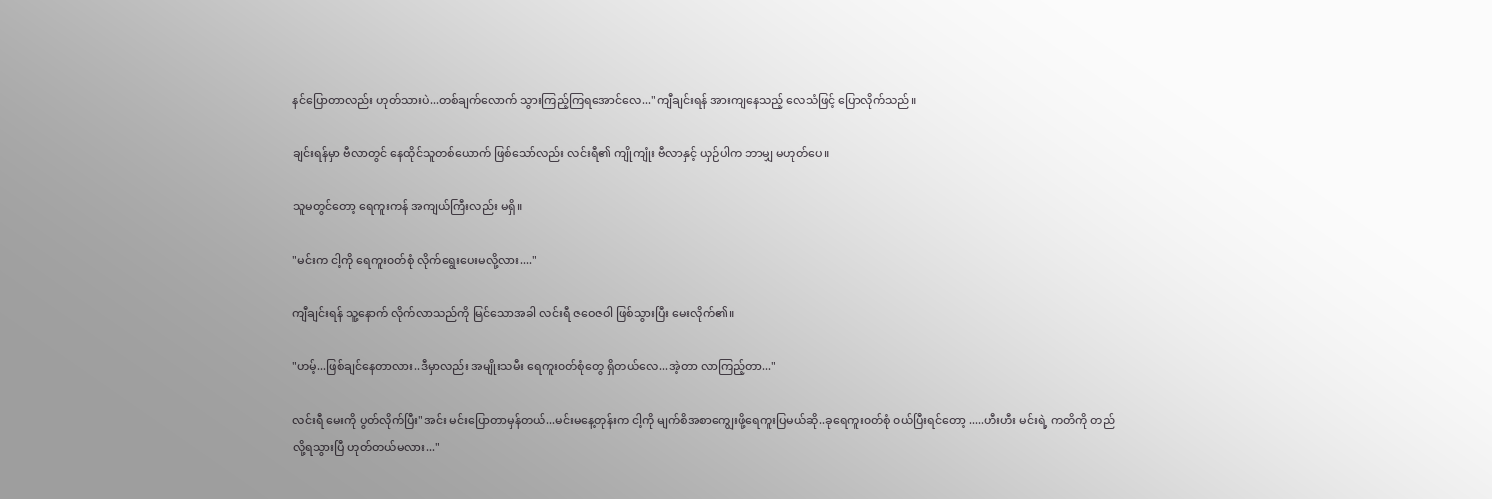နင်ပြောတာလည်း ဟုတ်သားပဲ...တစ်ချက်လောက် သွားကြည့်ကြရအောင်လေ..."ကျီချင်းရန် အားကျနေသည့် လေသံဖြင့် ပြောလိုက်သည်။

ချင်းရန်မှာ ဗီလာတွင် နေထိုင်သူတစ်ယောက် ဖြစ်သော်လည်း လင်းရီ၏ ကျိုကျုံး ဗီလာနှင့် ယှဉ်ပါက ဘာမျှ မဟုတ်ပေ။

သူမတွင်တော့ ရေကူးကန် အကျယ်ကြီးလည်း မရှိ။

"မင်းက ငါ့ကို ရေကူး၀တ်စုံ လိုက်ရွေးပေးမလို့လား...."

ကျီချင်းရန် သူ့နောက် လိုက်လာသည်ကို မြင်သောအခါ လင်းရီ ဇဝေဇဝါ ဖြစ်သွားပြီး မေးလိုက်၏။

"ဟမ့်...ဖြစ်ချင်နေတာလား..ဒီမှာလည်း ‌အမျိုးသမီး ရေကူး၀တ်စုံတွေ ရှိတယ်လေ...အဲ့တာ လာကြည့်တာ..."

လင်းရီ မေးကို ပွတ်လိုက်ပြီး"အင်း မင်းပြောတာမှန်တယ်...မင်းမနေ့တုန်းက ငါ့ကို မျက်စိအစာကျွေးဖို့ရေကူးပြမယ်ဆို..ခုရေကူး၀တ်စုံ ၀ယ်ပြီးရင်တော့ .....ဟီးဟီး မင်းရဲ့ ကတိကို တည်လို့ရသွားပြီ ဟုတ်တယ်မလား..."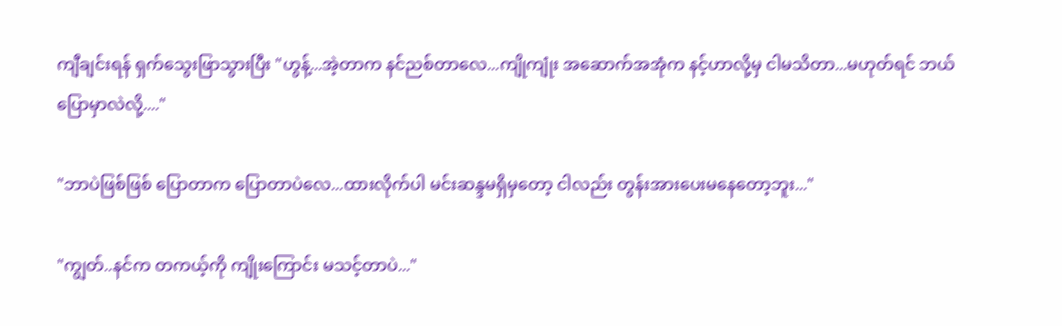ကျီချင်းရန် ရှက်သွေးဖြာသွားပြီး "ဟွန့်...အဲ့တာက နင်ညစ်တာလေ...ကျိုကျုံး အဆောက်အအုံက နင့်ဟာလို့မှ ငါမသိတာ...မဟုတ်ရင် ဘယ်ပြောမှာလဲလို့...."

"ဘာပဲဖြစ်ဖြစ် ပြောတာက ပြောတာပဲလေ...ထားလိုက်ပါ မင်းဆန္ဒမရှိမှတော့ ငါလည်း တွန်းအားပေးမနေတော့ဘူး..."

"ကျွတ်..နင်က တကယ့်ကို ကျိုးကြောင်း မသင့်တာပဲ..."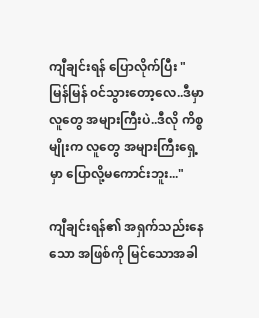ကျီချင်းရန် ပြောလိုက်ပြီး "မြန်မြန် ၀င်သွားတော့လေ..ဒီမှာ လူတွေ အများကြီးပဲ..ဒီလို ကိစ္စမျိုးက လူတွေ အများကြီးရှေ့မှာ ပြောလို့မကောင်းဘူး..."

ကျီချင်းရန်၏ အရှက်သည်းနေသော အဖြစ်ကို မြင်သောအခါ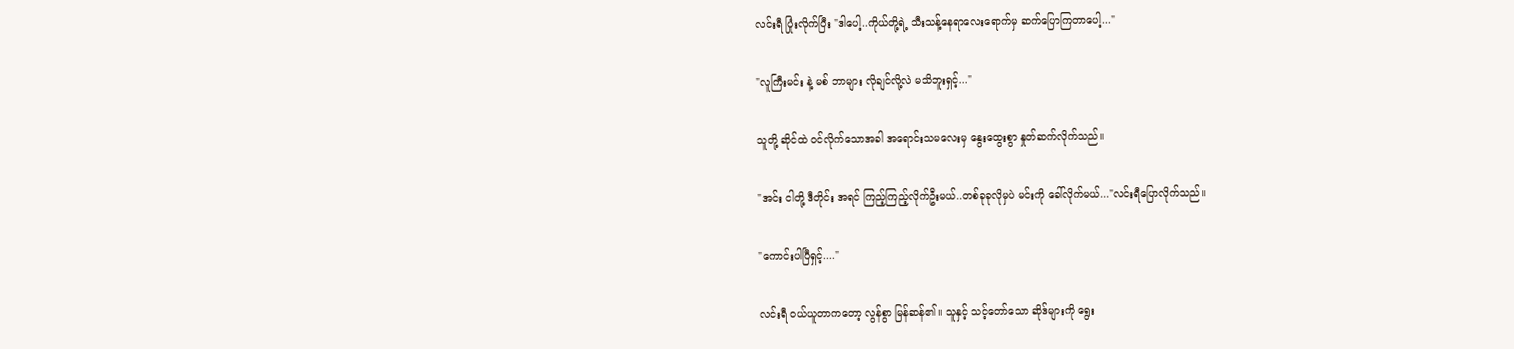လင်းရီ ပြုံးလိုက်ပြီး "ဒါပေါ့..ကိုယ်တို့ရဲ့ သီးသန့်နေရာလေးရောက်မှ ‌ဆက်ပြောကြတာပေါ့..."

"လူကြီးမင်း နဲ့ မစ် ဘာများ လိုချင်လို့လဲ မသိဘူးရှင့်..."

သူတို့ ဆိုင်ထဲ ၀င်လိုက်သောအခါ အရောင်းသမလေးမှ နွေးထွေးစွာ နှုတ်ဆက်လိုက်သည်။

"အင်း ငါတို့ ဒီတိုင်း အရင် ကြည့်ကြည့်လိုက်ဦးမယ်..တစ်ခုခုလိုမှပဲ မင်းကို ခေါ်လိုက်မယ်..."လင်းရီပြောလိုက်သည်။

"ကောင်းပါပြီရှင့်...."

လင်းရီ ၀ယ်ယူတာကတော့ လွန်စွာ မြန်ဆန်၏။ သူနှင့် သင့်တော်သော ဆိုဒ်များကို ရွေး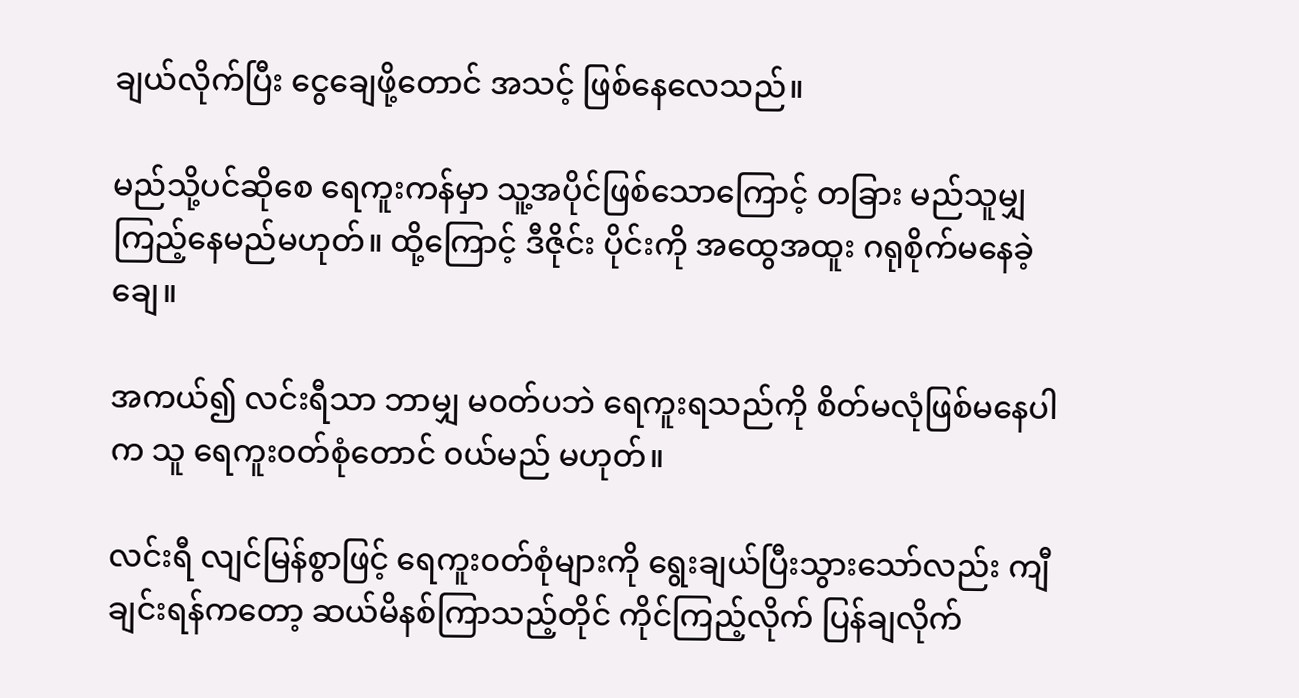ချယ်လိုက်ပြီး ငွေချေဖို့တောင် အသင့် ဖြစ်နေလေသည်။

မည်သို့ပင်ဆိုစေ ရေကူးကန်မှာ သူ့အပိုင်ဖြစ်သောကြောင့် တခြား မည်သူမျှ ကြည့်နေမည်မဟုတ်။ ထို့ကြောင့် ဒီဇိုင်း ပိုင်းကို အထွေအထူး ဂရုစိုက်မနေခဲ့ချေ။

အကယ်၍ လင်းရီသာ ဘာမျှ မ၀တ်ပဘဲ ရေကူးရသည်ကို စိတ်မလုံဖြစ်မနေပါက သူ ရေကူး၀တ်စုံတောင် ၀ယ်မည် မဟုတ်။

လင်းရီ လျင်မြန်စွာဖြင့် ရေကူး၀တ်စုံများကို ရွေးချယ်ပြီးသွားသော်လည်း ကျီချင်းရန်ကတော့ ဆယ်မိနစ်ကြာသည့်တိုင် ကိုင်ကြည့်လိုက် ပြန်ချလိုက်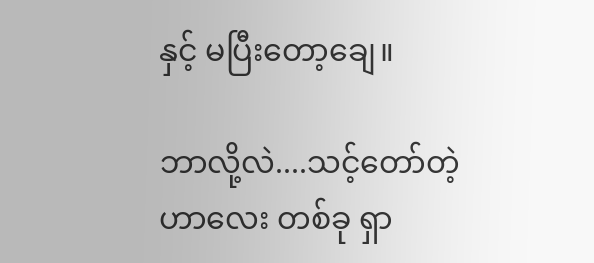နှင့် မပြီးတော့ချေ။

ဘာလို့လဲ....သင့်တော်တဲ့ဟာလေး တစ်ခု ရှာ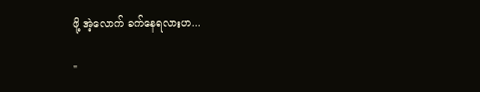ဖို့ အဲ့လောက် ခက်နေရလားဟ...

"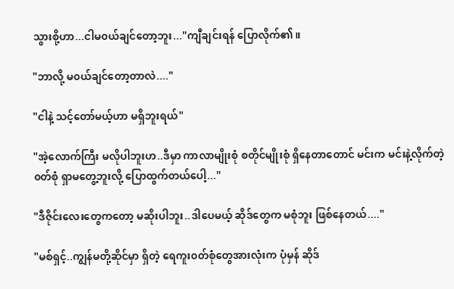သွားစို့ဟာ...ငါမ၀ယ်ချင်တော့ဘူး..."ကျီချင်းရန် ပြောလိုက်၏။

"ဘာလို့ မ၀ယ်ချင်တော့တာလဲ...."

"ငါနဲ့ သင့်တော်မယ့်ဟာ မရှိဘူးရယ်"

"အဲ့လောက်ကြီး မလိုပါဘူးဟ..ဒီမှာ ကာလာမျိုးစုံ စတိုင်မျိုးစုံ ရှိနေတာတောင် မင်းက မင်းနဲ့လိုက်တဲ့၀တ်စုံ ရှာမတွေ့ဘူးလို့ ပြောထွက်တယ်ပေါ့..."

"ဒီဇိုင်းလေးတွေကတော့ မဆိုးပါဘူး..ဒါပေမယ့် ဆိုဒ်တွေက မစုံဘူး ဖြစ်နေတယ်...."

"မစ်ရှင့်..ကျွန်မတို့ဆိုင်မှာ ရှိတဲ့ ရေကူး၀တ်စုံတွေအားလုံးက ပုံမှန် ဆိုဒ်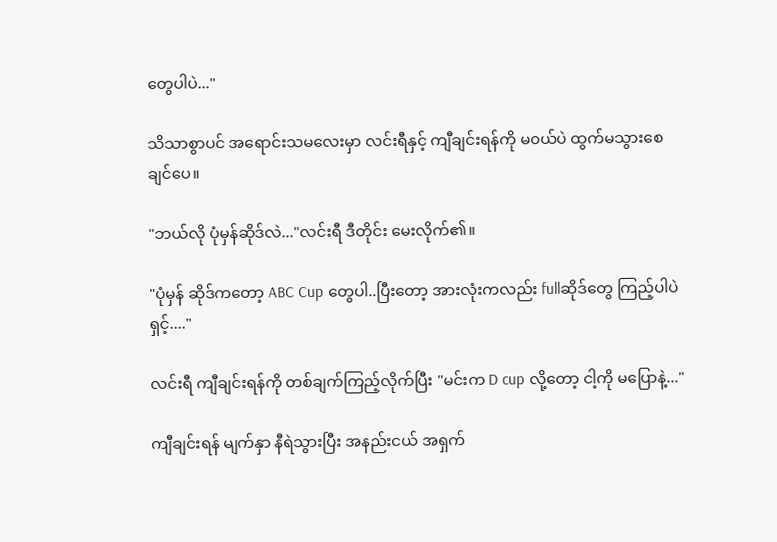တွေပါပဲ..."

သိသာစွာပင် အရောင်းသမလေးမှာ လင်းရီနှင့် ကျီချင်းရန်ကို မ၀ယ်ပဲ ထွက်မသွားစေချင်ပေ။

"ဘယ်လို ပုံမှန်ဆိုဒ်လဲ..."လင်းရီ ဒီတိုင်း မေးလိုက်၏။

"ပုံမှန် ဆိုဒ်ကတော့ ABC Cup တွေပါ..ပြီးတော့ အားလုံးကလည်း fullဆိုဒ်တွေ ကြည့်ပါပဲရှင့်...."

လင်းရီ ကျီချင်းရန်ကို တစ်ချက်ကြည့်လိုက်ပြီး "မင်းက D cup လို့တော့ ငါ့ကို မပြောနဲ့..."

ကျီချင်းရန် မျက်နှာ နီရဲသွားပြီး အနည်းငယ် အရှက်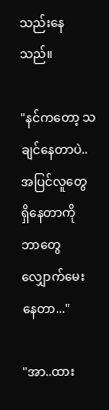သည်းနေသည်။

"နင်ကတော့ သချင်နေတာပဲ..အပြင်လူတွေ ရှိနေတာကို ဘာတွေ လျှောက်မေးနေတာ..."

"အာ..ထား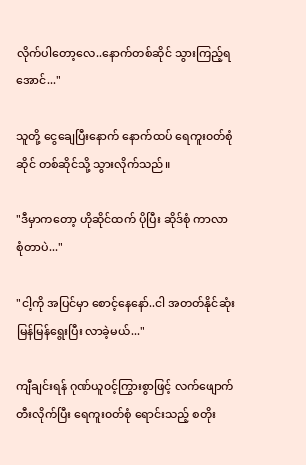လိုက်ပါတော့လေ..နောက်တစ်ဆိုင် သွားကြည့်ရအောင်..."

သူတို့ ငွေချေပြီးနောက် နောက်ထပ် ရေကူး၀တ်စုံဆိုင် တစ်ဆိုင်သို့ သွားလိုက်သည်။

"ဒီမှာကတော့ ဟိုဆိုင်ထက် ပိုပြီး ဆိုဒ်စုံ ကာလာစုံတာပဲ..."

"ငါ့ကို အပြင်မှာ စောင့်နေနော်..ငါ အတတ်နိုင်ဆုံး မြန်မြန်ရွေးပြီး လာခဲ့မယ်..."

ကျီချင်းရန် ဂုဏ်ယူ၀င့်ကြွားစွာဖြင့် လက်ဖျောက်တီးလိုက်ပြီး ရေကူး၀တ်စုံ ရောင်းသည့် စတိုး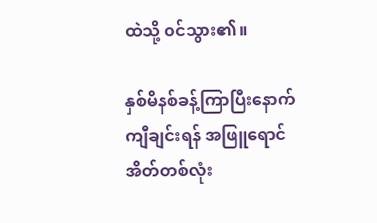ထဲသို့ ၀င်သွား၏။

နှစ်မိနစ်ခန့်ကြာပြီးနောက် ကျီချင်းရန် အဖြူရောင် အိတ်တစ်လုံး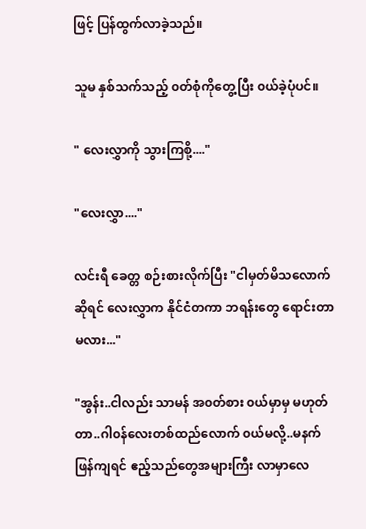ဖြင့် ပြန်ထွက်လာခဲ့သည်။

သူမ နှစ်သက်သည့် ၀တ်စုံကိုတွေ့ပြီး ၀ယ်ခဲ့ပုံပင်။

" လေးလွှာကို သွားကြစို့...."

"လေးလွှာ...."

လင်းရီ ခေတ္တ စဉ်းစားလိုက်ပြီး "ငါမှတ်မိသလောက်ဆိုရင် လေးလွှာက နိုင်ငံတကာ ဘရန်းတွေ ရောင်းတာမလား..."

"အွန်း..ငါလည်း သာမန် အ၀တ်စား ၀ယ်မှာမှ မဟုတ်တာ..ဂါ၀န်လေးတစ်ထည်လောက် ၀ယ်မလို့..မနက်ဖြန်ကျရင် ဧည့်သည်တွေအများကြီး လာမှာလေ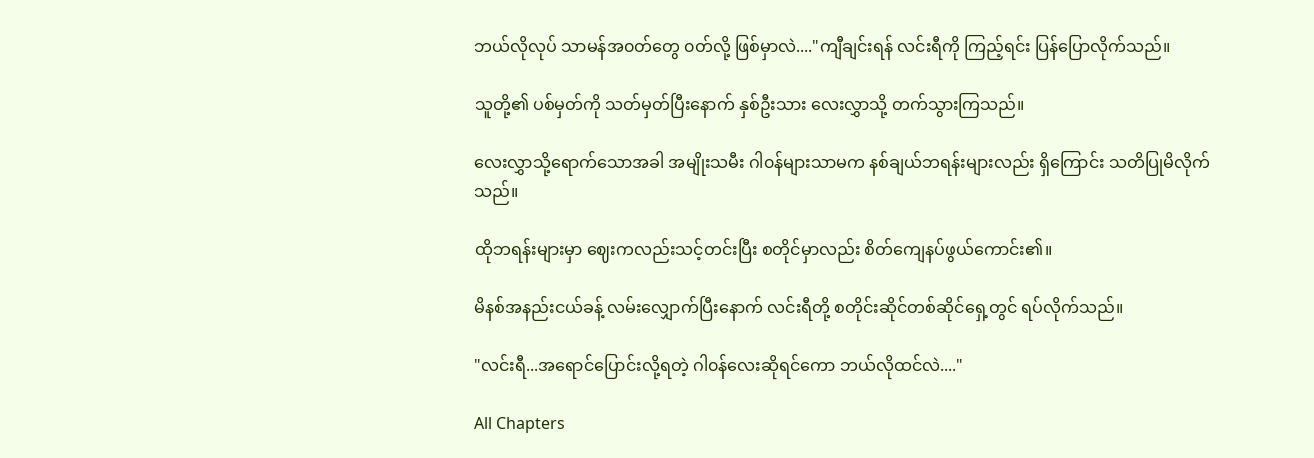ဘယ်လိုလုပ် သာမန်အ၀တ်တွေ ၀တ်လို့ ဖြစ်မှာလဲ...."ကျီချင်းရန် လင်းရီကို ကြည့်ရင်း ပြန်ပြောလိုက်သည်။

သူတို့၏ ပစ်မှတ်ကို သတ်မှတ်ပြီးနောက် နှစ်ဦးသား လေးလွှာသို့ တက်သွားကြသည်။

လေးလွှာသို့ရောက်သောအခါ အမျိုးသမီး ဂါ၀န်များသာမက နစ်ချယ်ဘရန်းများလည်း ရှိကြောင်း သတိပြုမိလိုက်သည်။

ထိုဘရန်းများမှာ ဈေးကလည်းသင့်တင်းပြီး စတိုင်မှာလည်း စိတ်ကျေနပ်ဖွယ်ကောင်း၏။

မိနစ်အနည်းငယ်ခန့် လမ်းလျှောက်ပြီး‌နောက် လင်းရီတို့ စတိုင်းဆိုင်တစ်ဆိုင်ရှေ့တွင် ရပ်လိုက်သည်။

"လင်းရီ...အရောင်ပြောင်းလို့ရတဲ့ ဂါ၀န်လေးဆိုရင်ကော ဘယ်လိုထင်လဲ...."

All Chapters